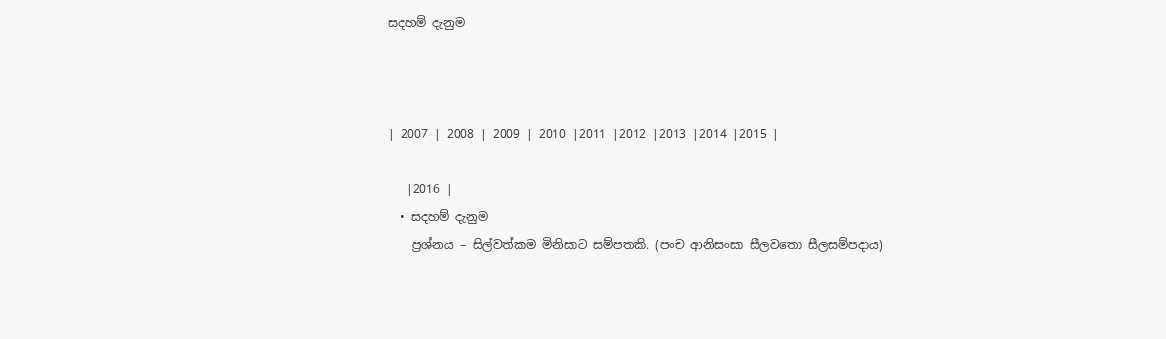සදහම් දැනුම



| 2007 | 2008 | 2009 | 2010 |2011 |2012 |2013 |2014 |2015 |

   |2016 |
  • සදහම් දැනුම
    ප්‍රශ්නය – සිල්වත්කම මිනිසාට සම්පතකි. (පංච ආනිසංසා සීලවතො සීලසම්පදාය)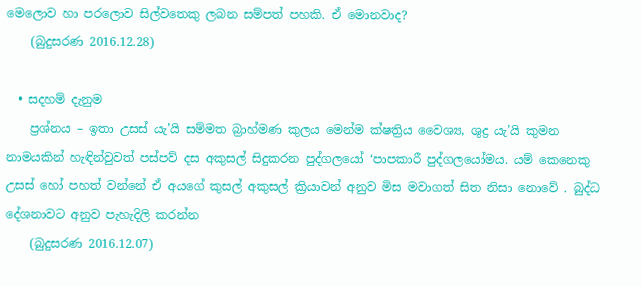මෙලොව හා පරලොව සිල්වතෙකු ලබන සම්පත් පහකි. ඒ මොනවාද?
    (බුදුසරණ 2016.12.28)

  • සදහම් දැනුම
    ප්‍රශ්නය – ඉතා උසස් යැ’යි සම්මත බ්‍රාහ්මණ කුලය මෙන්ම ක්ෂත්‍රිය වෛශ්‍ය, ශුද්‍ර යැ’යි කුමන නාමයකින් හැඳින්වුවත් පස්පව් දස අකුසල් සිදුකරන පුද්ගලයෝ ‘පාපකාරී පුද්ගලයෝමය. යම් කෙනෙකු උසස් හෝ පහත් වන්නේ ඒ අයගේ කුසල් අකුසල් ක්‍රියාවන් අනුව මිස මවාගත් සිත නිසා නොවේ . බුද්ධ දේශනාවට අනුව පැහැදිලි කරන්න
    (බුදුසරණ 2016.12.07)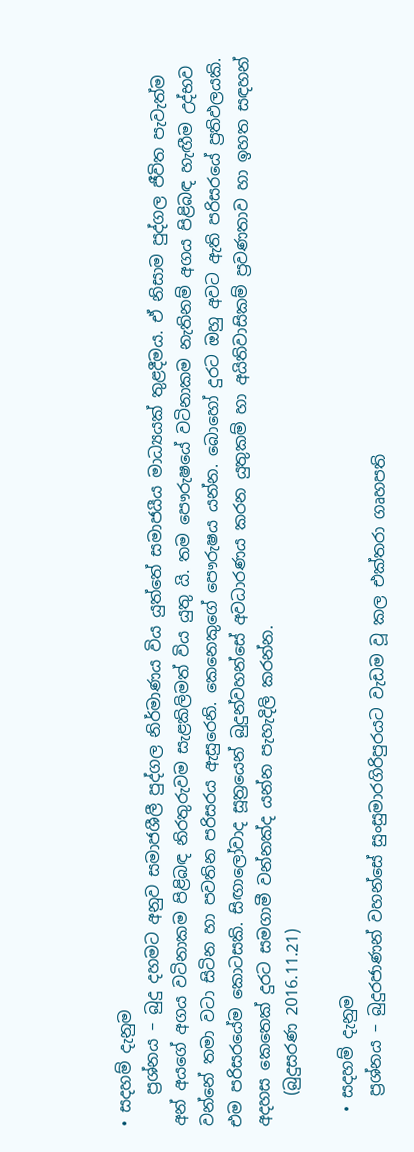• සදහම් දැනුම
    ප්‍රශ්නය – බුදු දහමට අනුව සමාජශීලී පුද්ගල නිර්මාණය විය යුත්තේ සමාජයීය මාධ්‍යයක් තුළදීමය. ඒ නිසාම පුද්ගල ජීවිත පැවැත්ම අන් අයගේ අගය වටිනාකම පිළිබඳ නිරතුරුවම සැළකිලිමත් විය යුතු යි. තම පෞරුෂයේ වටිනාකම නැතිනම් අගය පිළිබඳ හැඟීම උද්භව වන්නේ තමා වටා සිටින හා පවතින පරිසරය ඇසුරෙනි. කෙනෙකුගේ පෞරුෂය යන්න. බොහෝ දුරට ඔහු අවට ඇති පරිසරයේ ප්‍රතිඵලයකි. එම පරිසරයේම කොටසකි. සිඟාලෝවාද සූත්‍රයෙන් බුදුන්වහන්සේ අවධාරණය කරන යුතුකම් හා අයිතිවාසිකම් ප්‍රවණතාව හා ඉහත සඳහන් අදහස කෙතෙක් දුරට සමගාමී වන්නක්ද යන්න පැහැදිලි කරන්න.
    (බුදුසරණ 2016.11.21)

  • සදහම් දැනුම
    ප්‍රශ්නය – බුදුරජාණන් වහන්සේ සුංසුමාරගිරිපුරයට වැඩම වූ කල එක්තරා ගෘහපති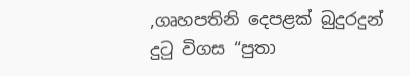,ගෘහපතිනි දෙපළක් බුදුරදුන් දුටු විගස “පුතා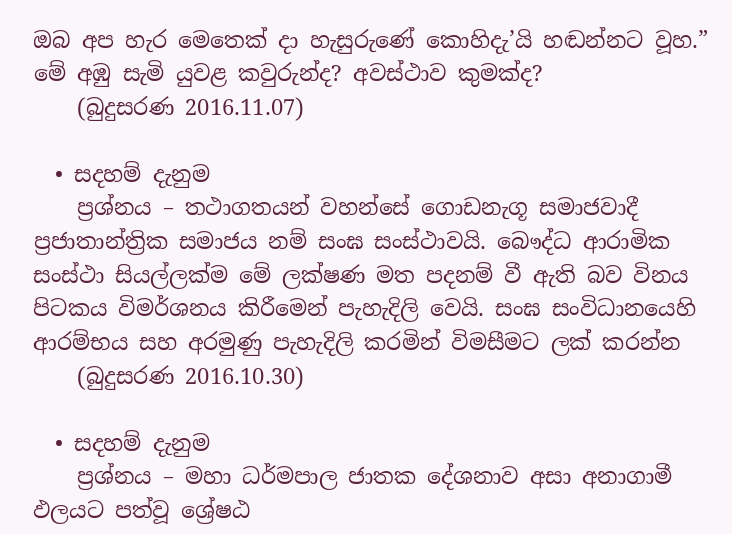ඔබ අප හැර මෙතෙක් දා හැසුරුණේ කොහිදැ’යි හඬන්නට වූහ.” මේ අඹු සැමි යුවළ කවුරුන්ද? අවස්ථාව කුමක්ද?
    (බුදුසරණ 2016.11.07)

  • සදහම් දැනුම
    ප්‍රශ්නය – තථාගතයන් වහන්සේ ගොඩනැගූ සමාජවාදී ප්‍රජාතාන්ත්‍රික සමාජය නම් සංඝ සංස්ථාවයි. බෞද්ධ ආරාමික සංස්ථා සියල්ලක්ම මේ ලක්ෂණ මත පදනම් වී ඇති බව විනය පිටකය විමර්ශනය කිරීමෙන් පැහැදිලි වෙයි. සංඝ සංවිධානයෙහි ආරම්භය සහ අරමුණු පැහැදිලි කරමින් විමසීමට ලක් කරන්න
    (බුදුසරණ 2016.10.30)

  • සදහම් දැනුම
    ප්‍රශ්නය – මහා ධර්මපාල ජාතක දේශනාව අසා අනාගාමී ඵලයට පත්වූ ශ්‍රේෂඨ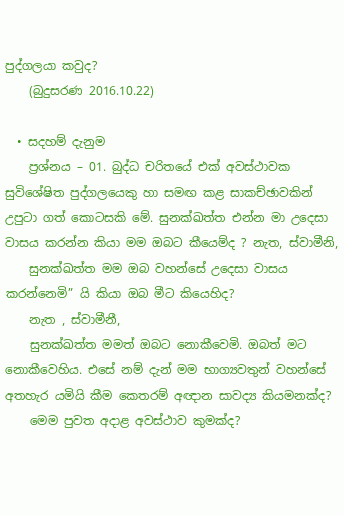පුද්ගලයා කවුද?
    (බුදුසරණ 2016.10.22)

  • සදහම් දැනුම
    ප්‍රශ්නය – 01. බුද්ධ චරිතයේ එක් අවස්ථාවක සුවිශේෂිත පුද්ගලයෙකු හා සමඟ කළ සාකච්ඡාවකින් උපුටා ගත් කොටසකි මේ. සුනක්ඛත්ත එන්න මා උදෙසා වාසය කරන්න කියා මම ඔබට කීයෙම්ද ? නැත, ස්වාමීනි,
    සුනක්ඛත්ත මම ඔබ වහන්සේ උදෙසා වාසය කරන්නෙමි” යි කියා ඔබ මීට කියෙහිද?
    නැත , ස්වාමීනී,
    සුනක්ඛත්ත මමත් ඔබට නොකීවෙමි. ඔබත් මට නොකීවෙහිය. එසේ නම් දැන් මම භාග්‍යවතුන් වහන්සේ අතහැර යමියි කීම කෙතරම් අඥාන සාවද්‍ය කියමනක්ද?
    මෙම පුවත අදාළ අවස්ථාව කුමක්ද?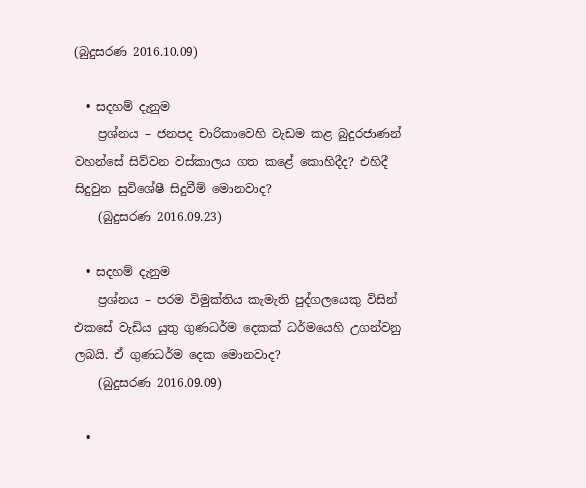(බුදුසරණ 2016.10.09)

  • සදහම් දැනුම
    ප්‍රශ්නය – ජනපද චාරිකාවෙහි වැඩම කළ බුදුරජාණන් වහන්සේ සිව්වන වස්කාලය ගත කළේ කොහිදීද? එහිදී සිදුවුන සුවිශේෂී සිදුවීම් මොනවාද?
    (බුදුසරණ 2016.09.23)

  • සදහම් දැනුම
    ප්‍රශ්නය – පරම විමුක්තිය කැමැති පුද්ගලයෙකු විසින් එකසේ වැඩිය යුතු ගුණධර්ම දෙකක් ධර්මයෙහි උගන්වනු ලබයි. ඒ ගුණධර්ම දෙක මොනවාද?
    (බුදුසරණ 2016.09.09)

  •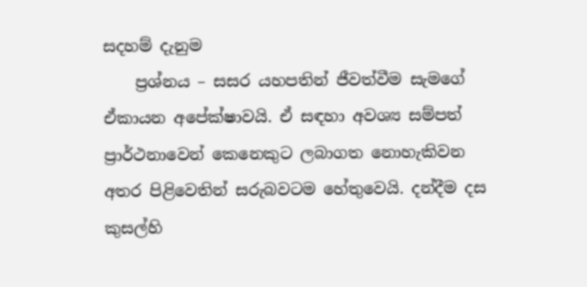සදහම් දැනුම
    ප්‍රශ්නය – සසර යහපතින් ජීවත්වීම සැමගේ ඒකායන අපේක්ෂාවයි. ඒ සඳහා අවශ්‍ය සම්පත් ප්‍රාර්ථනාවෙන් කෙනෙකුට ලබාගත නොහැකිවන අතර පිළිවෙතින් සරුබවටම හේතුවෙයි. දන්දීම දස කුසල්හි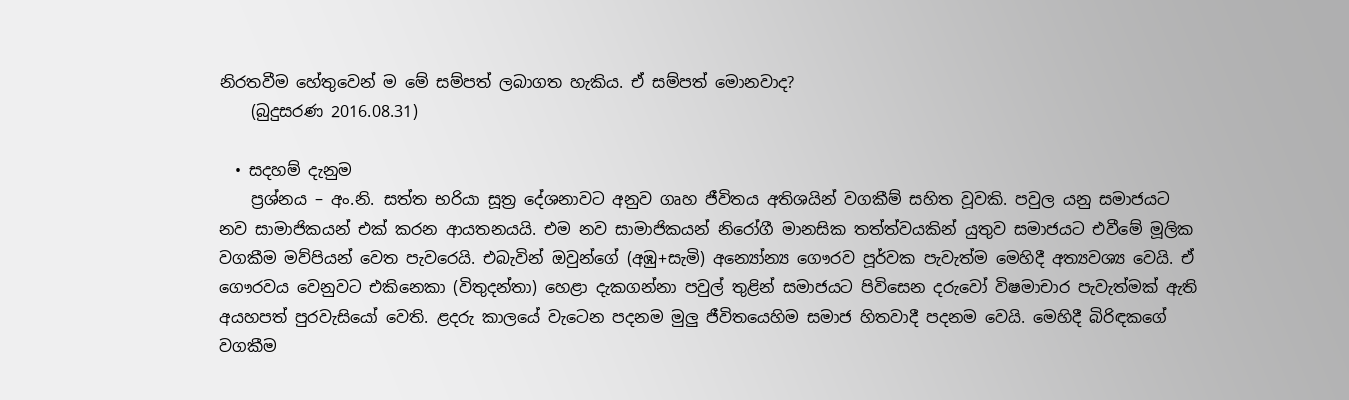නිරතවීම හේතුවෙන් ම මේ සම්පත් ලබාගත හැකිය. ඒ සම්පත් මොනවාද?
    (බුදුසරණ 2016.08.31)

  • සදහම් දැනුම
    ප්‍රශ්නය – අං.නි. සත්ත භරියා සූත්‍ර දේශනාවට අනුව ගෘහ ජීවිතය අතිශයින් වගකීම් සහිත වූවකි. පවුල යනු සමාජයට නව සාමාජිකයන් එක් කරන ආයතනයයි. එම නව සාමාජිකයන් නිරෝගී මානසික තත්ත්වයකින් යුතුව සමාජයට එවීමේ මූලික වගකීම මව්පියන් වෙත පැවරෙයි. එබැවින් ඔවුන්ගේ (අඹු+සැමි) අන්‍යෝන්‍ය ගෞරව පූර්වක පැවැත්ම මෙහිදී අත්‍යවශ්‍ය වෙයි. ඒ ගෞරවය වෙනුවට එකිනෙකා (විතුදන්තා) හෙළා දැකගන්නා පවුල් තුළින් සමාජයට පිවිසෙන දරුවෝ විෂමාචාර පැවැත්මක් ඇති අයහපත් පුරවැසියෝ වෙති. ළදරු කාලයේ වැටෙන පදනම මුලු ජීවිතයෙහිම සමාජ හිතවාදී පදනම වෙයි. මෙහිදී බිරිඳකගේ වගකීම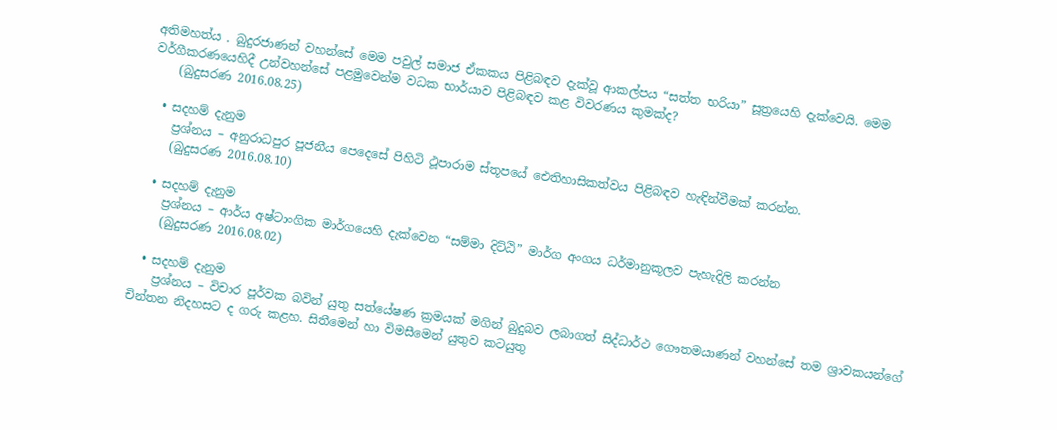අතිමහත්ය . බුදුරජාණන් වහන්සේ මෙම පවුල් සමාජ ඒකකය පිළිබඳව දැක්වූ ආකල්පය “සත්ත භරියා” සූත්‍රයෙහි දැක්වෙයි. මෙම වර්ගීකරණයෙහිදී උන්වහන්සේ පළමුවෙන්ම වධක භාර්යාව පිළිබඳව කළ විවරණය කුමක්ද?
    (බුදුසරණ 2016.08.25)

  • සදහම් දැනුම
    ප්‍රශ්නය – අනුරාධපුර පූජනීය පෙදෙසේ පිහිටි ථූපාරාම ස්තූපයේ ඓතිහාසිකත්වය පිළිබඳව හැඳින්වීමක් කරන්න.
    (බුදුසරණ 2016.08.10)

  • සදහම් දැනුම
    ප්‍රශ්නය – ආර්ය අෂ්ටාංගික මාර්ගයෙහි දැක්වෙන “සම්මා දිට්ඨි” මාර්ග අංගය ධර්මානුකූලව පැහැදිලි කරන්න
    (බුදුසරණ 2016.08.02)

  • සදහම් දැනුම
    ප්‍රශ්නය – විචාර පූර්වක බවින් යුතු සත්යේෂණ ක්‍රමයක් මගින් බුදුබව ලබාගත් සිද්ධාර්ථ ගෞතමයාණන් වහන්සේ තම ශ්‍රාවකයන්ගේ චින්තන නිදහසට ද ගරු කළහ. සිතීමෙන් හා විමසීමෙන් යුතුව කටයුතු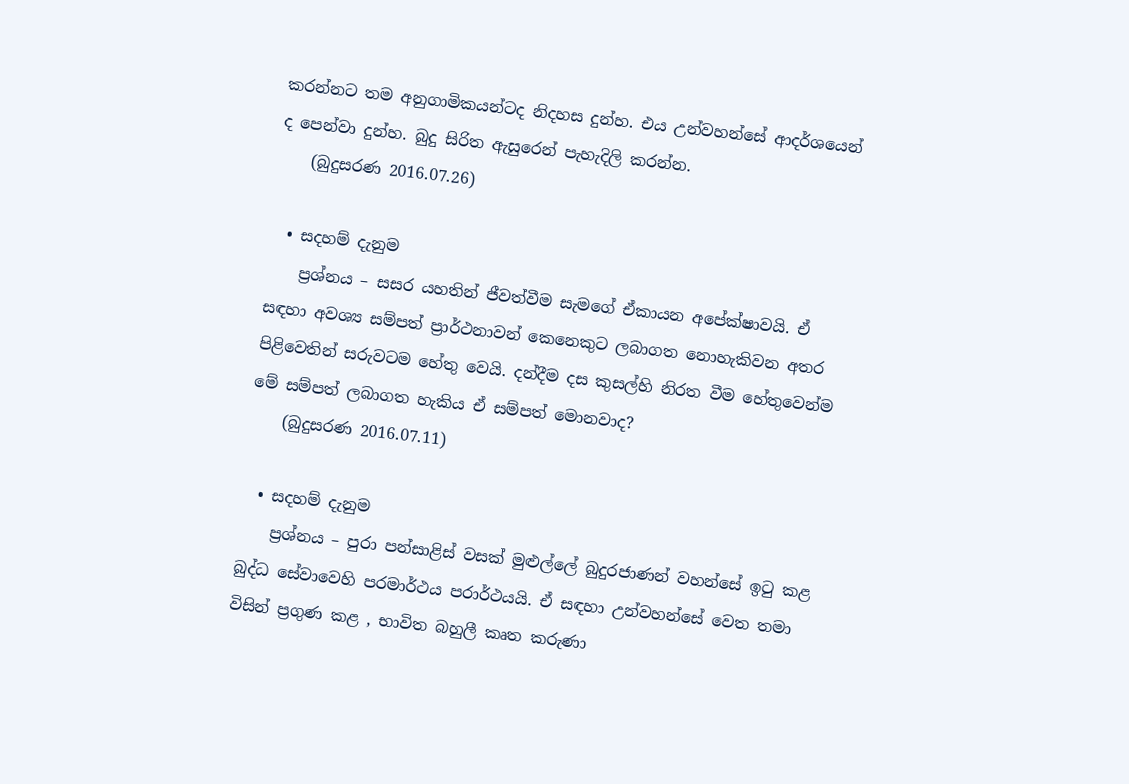කරන්නට තම අනුගාමිකයන්ටද නිදහස දුන්හ. එය උන්වහන්සේ ආදර්ශයෙන් ද පෙන්වා දුන්හ. බුදු සිරිත ඇසුරෙන් පැහැදිලි කරන්න.
    (බුදුසරණ 2016.07.26)

  • සදහම් දැනුම
    ප්‍රශ්නය – සසර යහතින් ජීවත්වීම සැමගේ ඒකායන අපේක්ෂාවයි. ඒ සඳහා අවශ්‍ය සම්පත් ප්‍රාර්ථනාවන් කෙනෙකුට ලබාගත නොහැකිවන අතර පිළිවෙතින් සරුවටම හේතු වෙයි. දන්දීම දස කුසල්හි නිරත වීම හේතුවෙන්ම මේ සම්පත් ලබාගත හැකිය ඒ සම්පත් මොනවාද?
    (බුදුසරණ 2016.07.11)

  • සදහම් දැනුම
    ප්‍රශ්නය – පුරා පන්සාළිස් වසක් මුළුල්ලේ බුදුරජාණන් වහන්සේ ඉටු කළ බුද්ධ සේවාවෙහි පරමාර්ථය පරාර්ථයයි. ඒ සඳහා උන්වහන්සේ වෙත තමා විසින් ප්‍රගුණ කළ , භාවිත බහුලී කෘත කරුණා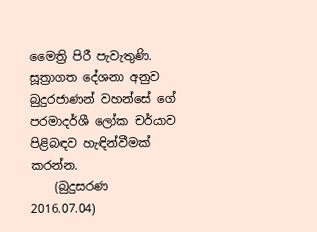මෛත්‍රි පිරී පැවැතුණි. සූත්‍රාගත දේශනා අනුව බුදුරජාණන් වහන්සේ ගේ පරමාදර්ශී ලෝක චර්යාව පිළිබඳව හැඳින්වීමක් කරන්න.
    (බුදුසරණ 2016.07.04)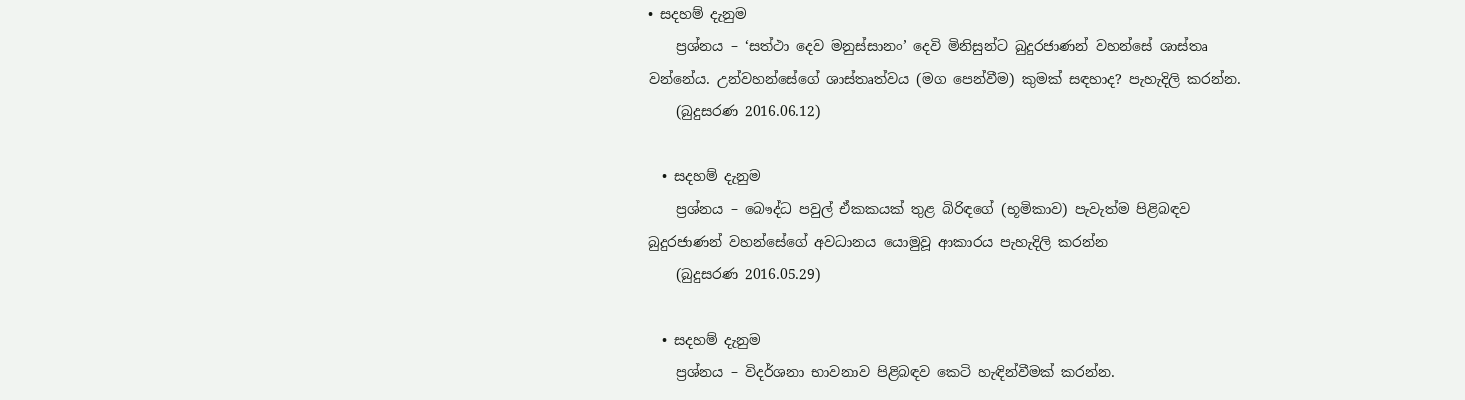• සදහම් දැනුම
    ප්‍රශ්නය – ‘සත්ථා දෙව මනුස්සානං’ දෙවි මිනිසුන්ට බුදුරජාණන් වහන්සේ ශාස්තෘ වන්නේය. උන්වහන්සේගේ ශාස්තෘත්වය (මග පෙන්වීම) කුමක් සඳහාද? පැහැදිලි කරන්න.
    (බුදුසරණ 2016.06.12)

  • සදහම් දැනුම
    ප්‍රශ්නය – බෞද්ධ පවුල් ඒකකයක් තුළ බිරිඳගේ (භූමිකාව) පැවැත්ම පිළිබඳව බුදුරජාණන් වහන්සේගේ අවධානය යොමුවූ ආකාරය පැහැදිලි කරන්න
    (බුදුසරණ 2016.05.29)

  • සදහම් දැනුම
    ප්‍රශ්නය – විදර්ශනා භාවනාව පිළිබඳව කෙටි හැඳින්වීමක් කරන්න.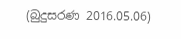(බුදුසරණ 2016.05.06)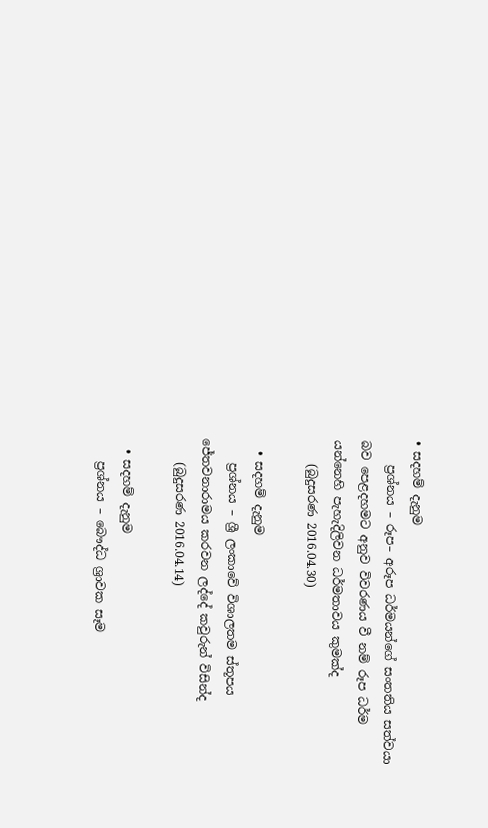• සදහම් දැනුම
    ප්‍රශ්නය – රූප– අරූප ධර්මයන්ගේ සංතතිය සත්වයා බව පෙළදහමට අනුව විවරණය වී නම් රූප ධර්ම යන්නෙහි පැහැදිලිවන ධර්මතාවය කුමක්ද
    (බුදුසරණ 2016.04.30)

  • සදහම් දැනුම
    ප්‍රශ්නය – ශ්‍රී ලංකාවේ විශාලතම ස්තූපය ජේතවනාරාමය කරවන ලද්දේ කවුරුන් විසින්ද
    (බුදුසරණ 2016.04.14)

  • සදහම් දැනුම
    ප්‍රශ්නය – බෞද්ධ ශ්‍රාවක සෑම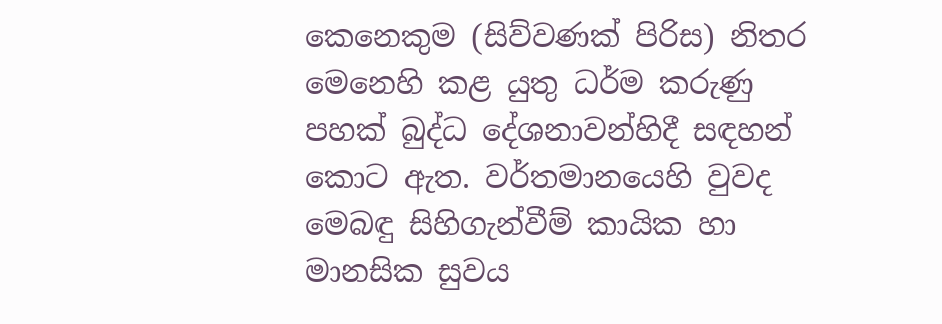කෙනෙකුම (සිව්වණක් පිරිස) නිතර මෙනෙහි කළ යුතු ධර්ම කරුණු පහක් බුද්ධ දේශනාවන්හිදී සඳහන් කොට ඇත. වර්තමානයෙහි වුවද මෙබඳු සිහිගැන්වීම් කායික හා මානසික සුවය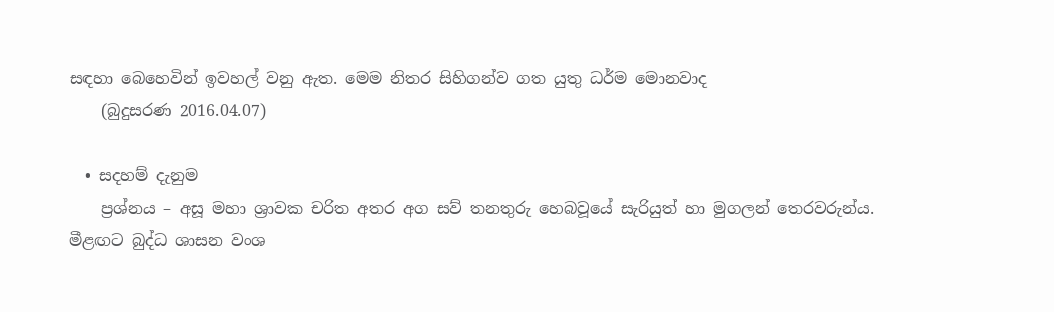සඳහා බෙහෙවින් ඉවහල් වනු ඇත. මෙම නිතර සිහිගන්ව ගත යුතු ධර්ම මොනවාද
    (බුදුසරණ 2016.04.07)

  • සදහම් දැනුම
    ප්‍රශ්නය – අසූ මහා ශ්‍රාවක චරිත අතර අග සව් තනතුරු හෙබවූයේ සැරියුත් හා මුගලන් තෙරවරුන්ය. මීළඟට බුද්ධ ශාසන වංශ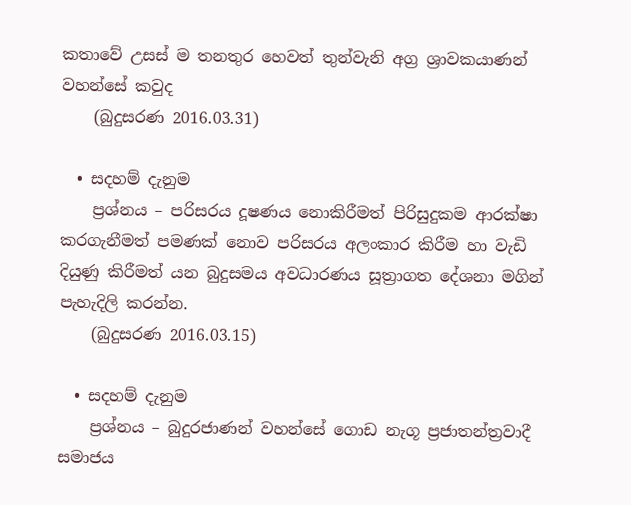කතාවේ උසස් ම තනතුර හෙවත් තුන්වැනි අග්‍ර ශ්‍රාවකයාණන් වහන්සේ කවුද
    (බුදුසරණ 2016.03.31)

  • සදහම් දැනුම
    ප්‍රශ්නය – පරිසරය දූෂණය නොකිරීමත් පිරිසුදුකම ආරක්ෂා කරගැනීමත් පමණක් නොව පරිසරය අලංකාර කිරීම හා වැඩි දියුණු කිරීමත් යන බුදුසමය අවධාරණය සූත්‍රාගත දේශනා මගින් පැහැදිලි කරන්න.
    (බුදුසරණ 2016.03.15)

  • සදහම් දැනුම
    ප්‍රශ්නය – බුදුරජාණන් වහන්සේ ගොඩ නැගූ ප්‍රජාතන්ත්‍රවාදී සමාජය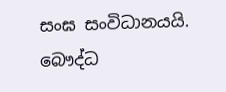සංඝ සංවිධානයයි. බෞද්ධ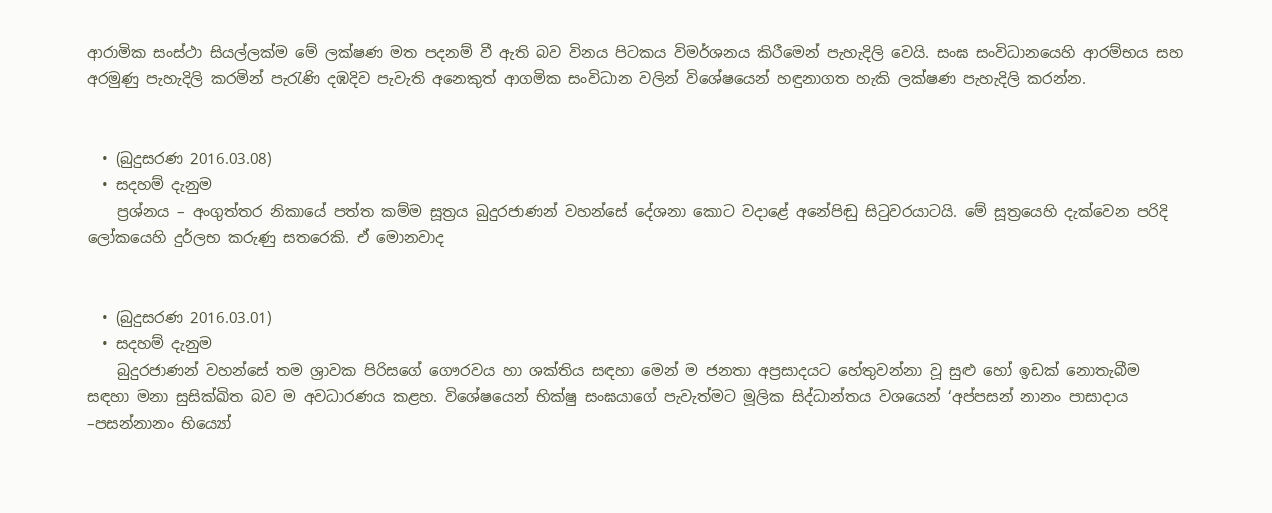ආරාමික සංස්ථා සියල්ලක්ම මේ ලක්ෂණ මත පදනම් වී ඇති බව විනය පිටකය විමර්ශනය කිරීමෙන් පැහැදිලි වෙයි. සංඝ සංවිධානයෙහි ආරම්භය සහ අරමුණු පැහැදිලි කරමින් පැරැණි දඹදිව පැවැති අනෙකුත් ආගමික සංවිධාන වලින් විශේෂයෙන් හඳුනාගත හැකි ලක්ෂණ පැහැදිලි කරන්න.


  • (බුදුසරණ 2016.03.08)
  • සදහම් දැනුම
    ප්‍රශ්නය – අංගුත්තර නිකායේ පත්ත කම්ම සූත්‍රය බුදුරජාණන් වහන්සේ දේශනා කොට වදාළේ අනේපිඬු සිටුවරයාටයි. මේ සූත්‍රයෙහි දැක්වෙන පරිදි ලෝකයෙහි දුර්ලභ කරුණු සතරෙකි. ඒ මොනවාද


  • (බුදුසරණ 2016.03.01)
  • සදහම් දැනුම
    බුදුරජාණන් වහන්සේ තම ශ්‍රාවක පිරිසගේ ගෞරවය හා ශක්තිය සඳහා මෙන් ම ජනතා අප්‍රසාදයට හේතුවන්නා වූ සුළු හෝ ඉඩක් නොතැබීම සඳහා මනා සුසික්ඛිත බව ම අවධාරණය කළහ. විශේෂයෙන් භික්ෂු සංඝයාගේ පැවැත්මට මූලික සිද්ධාන්තය වශයෙන් ‘අප්පසන් නානං පාසාදාය –පසන්නානං භිය්‍යෝ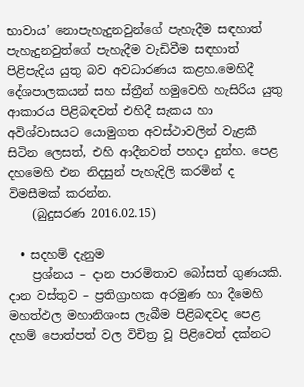භාවාය’ නොපැහැදුනවුන්ගේ පැහැදීම සඳහාත් පැහැදුනවුත්ගේ පැහැදීම වැඩිවීම සඳහාත් පිළිපැදිය යුතු බව අවධාරණය කළහ.මෙහිදී දේශපාලකයන් සහ ස්ත්‍රීන් හමුවෙහි හැසිරිය යුතු ආකාරය පිළිබඳවත් එහිදී සැකය හා අවිශ්වාසයට යොමුගත අවස්ථාවලින් වැළකී සිටින ලෙසත්, එහි ආදීනවත් පහදා දුන්හ. පෙළ දහමෙහි එන නිදසුන් පැහැදිලි කරමින් ද විමසීමක් කරන්න.
    (බුදුසරණ 2016.02.15)

  • සදහම් දැනුම
    ප්‍රශ්නය – දාන පාරමිතාව බෝසත් ගුණයකි. දාන වස්තුව – ප්‍රතිග්‍රාහක අරමුණ හා දීමෙහි මහත්ඵල මහානිශංස ලැබීම පිළිබඳවද පෙළ දහම් පොත්පත් වල විචිත්‍ර වූ පිළිවෙත් දක්නට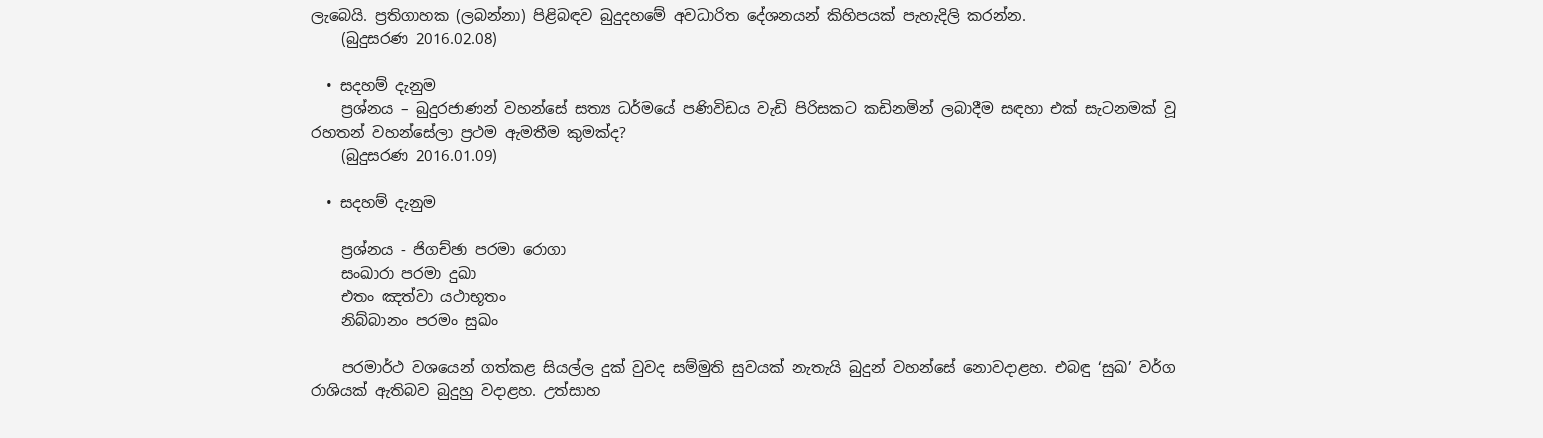ලැබෙයි. ප්‍රතිගාහක (ලබන්නා) පිළිබඳව බුදුදහමේ අවධාරිත දේශනයන් කිහිපයක් පැහැදිලි කරන්න.
    (බුදුසරණ 2016.02.08)

  • සදහම් දැනුම
    ප්‍රශ්නය – බුදුරජාණන් වහන්සේ සත්‍ය ධර්මයේ පණිවිඩය වැඩි පිරිසකට කඩිනමින් ලබාදීම සඳහා එක් සැටනමක් වූ රහතන් වහන්සේලා ප්‍රථම ඇමතීම කුමක්ද?
    (බුදුසරණ 2016.01.09)

  • සදහම් දැනුම

    ප්‍රශ්නය - ජිගච්ඡා පරමා රොගා
    සංඛාරා පරමා දුඛා
    එතං ඤත්වා යථාභූතං
    නිබ්බානං පරමං සුඛං

    පරමාර්ථ වශයෙන් ගත්කළ සියල්ල දුක් වුවද සම්මුති සුවයක් නැතැයි බුදුන් වහන්සේ නොවදාළහ. එබඳු ‘සුඛ’ වර්ග රාශියක් ඇතිබව බුදුහු වදාළහ. උත්සාහ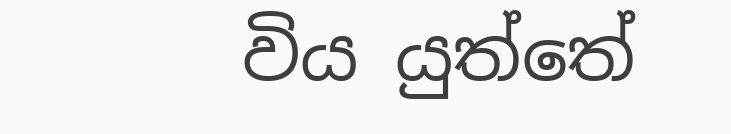විය යුත්තේ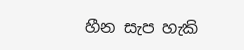හීන සැප හැකි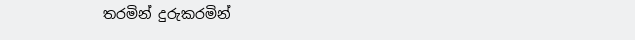තරමින් දුරුකරමින්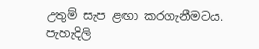උතුම් සැප ළඟා කරගැනීමටය. පැහැදිලි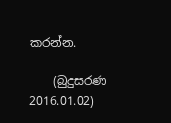කරන්න.

    (බුදුසරණ 2016.01.02)